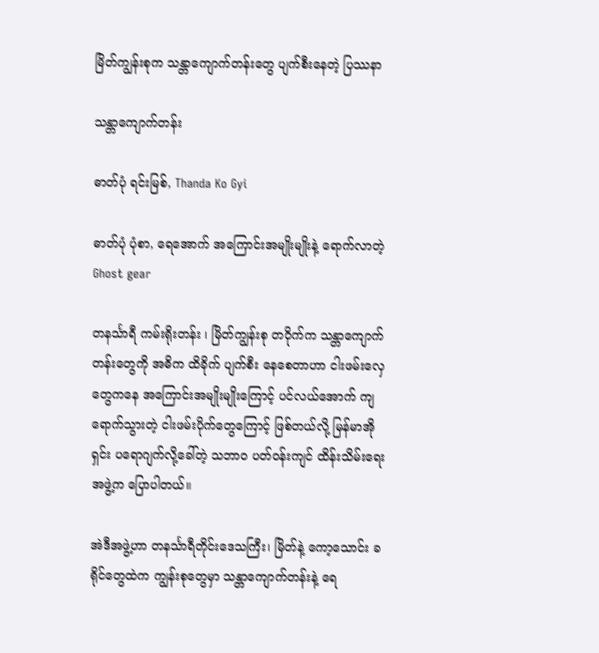မြိတ်ကျွန်းစုက သန္တာကျောက်တန်းတွေ ပျက်စီးနေတဲ့ ပြဿနာ

သန္တာကျောက်တန်း

ဓာတ်ပုံ ရင်းမြစ်, Thanda Ko Gyi

ဓာတ်ပုံ ပုံစာ, ရေအောက် အကြောင်းအမျိုးမျိုးနဲ့ ရောက်လာတဲ့ Ghost gear

တနင်္သာရီ ကမ်းရိုးတန်း ၊ မြိတ်ကျွန်းစု တဝိုက်က သန္တာကျောက်တန်းတွေကို အဓိက ထိခိုက် ပျက်စီး နေစေတာဟာ ငါးဖမ်းလှေတွေကနေ အကြောင်းအမျိုးမျိုးကြောင့် ပင်လယ်အောက် ကျရောက်သွားတဲ့ ငါးဖမ်းပိုက်တွေကြောင့် ဖြစ်တယ်လို့ မြန်မာအိုရှင်း ပရောဂျက်လို့ခေါ်တဲ့ သဘာဝ ပတ်ဝန်းကျင် ထိန်းသိမ်းရေး အဖွဲ့က ပြောပါတယ်။

အဲဒီအဖွဲ့ဟာ တနင်္သာရီတိုင်းဒေသကြီး၊ မြိတ်နဲ့ ကော့သောင်း ခရိုင်တွေထဲက ကျွန်းစုတွေမှာ သန္တာကျောက်တန်းနဲ့ ရေ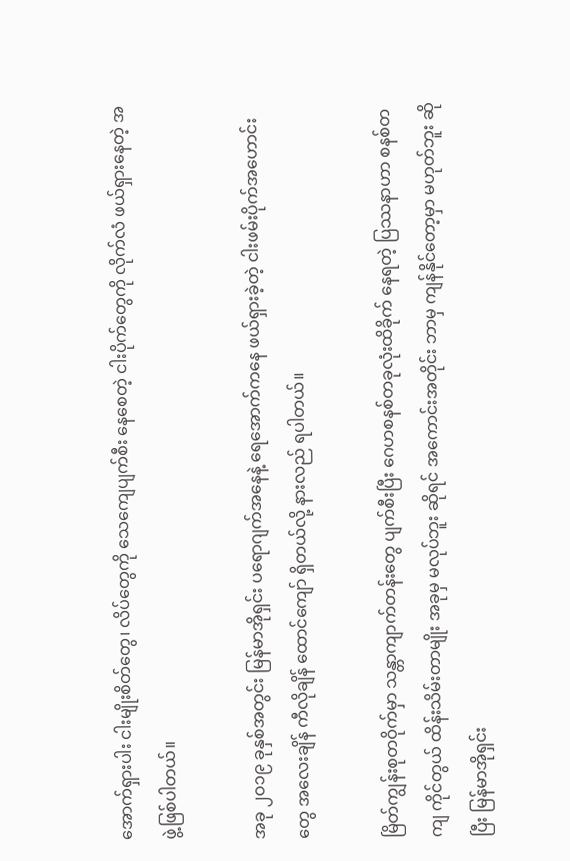အောက်ရှားပါး ငါးမျိုးစိတ်တွေ၊ လိပ်တွေကို သေကျေပျက်စီး နေစေတဲ့ ငါးပိုက်တွေကို လိုက်လံ ဖယ်ရှားနေတဲ့ အဖွဲ့ဖြစ်ပါတယ်။

အခု ၂ဝ၁၉ ခုနှစ်အတွင်း မြန်မာအိုရှင်း ပရောဂျက်အနေနဲ့ ရေအောက်ကနေ ဖယ်ရှားခဲ့တဲ့ ငါးဖမ်းပိုက်အဟောင်းတွေ အလေးချိန် ကီလိုချိန် ထောင်ကျော် ရှိတယ်လို့ နားလည် ရပါတယ်။

မြိတ်ကျွန်းစုတဝိုက်မှာ သန္တာကျာက်တန်းတွေ ပျက်စီးပြီး ဂေဟစနစ်တခုလုံးထိခိုက် နေရတဲ့ ပြဿနာဟာ စနစ်တကျ ကိုင်တွယ် ထိန်းသိမ်းတာမျိုး အခုမှ မလုပ်ဘူး ဆိုရင် အကောင်းအတိုင်း ဘာမှ ကျန်နိုင်တော့မှာ မဟုတ်ဘူး ဆိုပြီး မြန်မာအိုရှင်း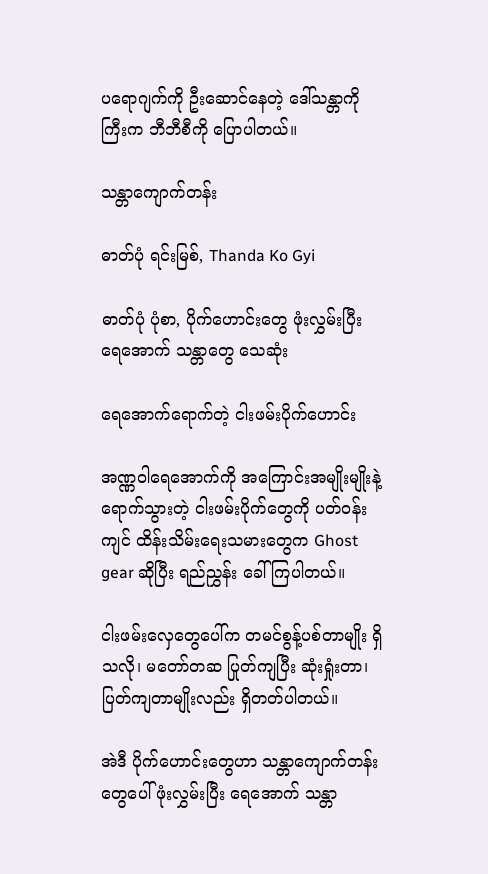ပရောဂျက်ကို ဦးဆောင်နေတဲ့ ဒေါ်သန္တာကိုကြီးက ဘီဘီစီကို ပြောပါတယ်။

သန္တာကျောက်တန်း

ဓာတ်ပုံ ရင်းမြစ်, Thanda Ko Gyi

ဓာတ်ပုံ ပုံစာ, ပိုက်ဟောင်းတွေ ဖုံးလွှမ်းပြီး ရေအောက် သန္တာတွေ သေဆုံး

ရေအောက်ရောက်တဲ့ ငါးဖမ်းပိုက်ဟောင်း

အဏ္ဏဝါရေအောက်ကို အကြောင်းအမျိုးမျိုးနဲ့ ရောက်သွားတဲ့ ငါးဖမ်းပိုက်တွေကို ပတ်ဝန်းကျင် ထိန်းသိမ်းရေးသမားတွေက Ghost gear ဆိုပြီး ရည်ညွှန်း ခေါ်ကြပါတယ်။

ငါးဖမ်းလှေတွေပေါ်က တမင်စွန့်ပစ်တာမျိုး ရှိသလို၊ မတော်တဆ ပြုတ်ကျပြီး ဆုံးရှုံးတာ၊ ပြတ်ကျတာမျိုးလည်း ရှိတတ်ပါတယ်။

အဲဒီ ပိုက်ဟောင်းတွေဟာ သန္တာကျောက်တန်းတွေပေါ် ဖုံးလွှမ်းပြီး ရေအောက် သန္တာ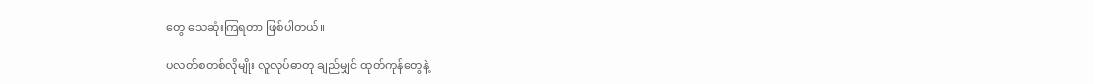တွေ သေဆုံးကြရတာ ဖြစ်ပါတယ်။

ပလတ်စတစ်လိုမျိုး လူလုပ်ဓာတု ချည်မျှင် ထုတ်ကုန်တွေနဲ့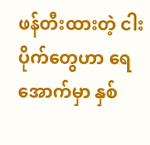ဖန်တီးထားတဲ့ ငါးပိုက်တွေဟာ ရေအောက်မှာ နှစ်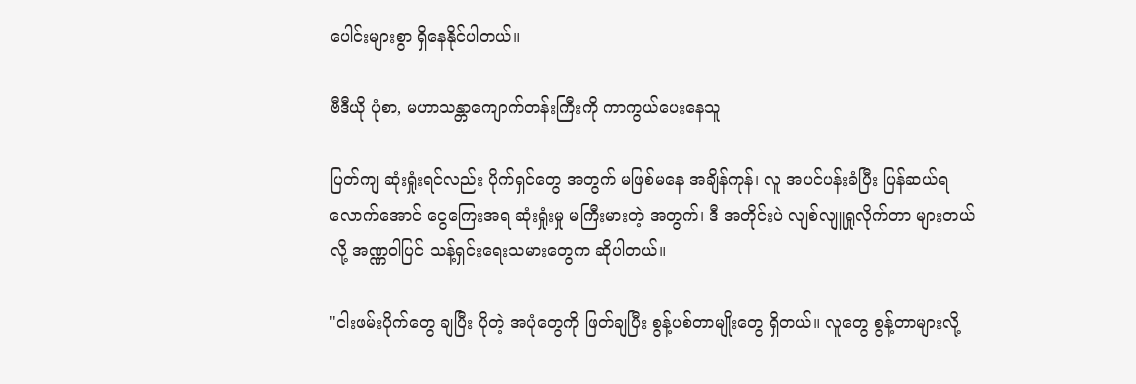ပေါင်းများစွာ ရှိနေနိုင်ပါတယ်။

ဗီဒီယို ပုံစာ, မဟာသန္တာကျောက်တန်းကြီးကို ကာကွယ်ပေးနေသူ

ပြတ်ကျ ဆုံးရှုံးရင်လည်း ပိုက်ရှင်တွေ အတွက် မဖြစ်မနေ အချိန်ကုန်၊ လူ အပင်ပန်းခံပြီး ပြန်ဆယ်ရလောက်အောင် ငွေကြေးအရ ဆုံးရှုံးမှု မကြီးမားတဲ့ အတွက်၊ ဒီ အတိုင်းပဲ လျစ်လျူရှုလိုက်တာ များတယ်လို့ အဏ္ဏဝါပြင် သန့်ရှင်းရေးသမားတွေက ဆိုပါတယ်။

"ငါးဖမ်းပိုက်တွေ ချပြီး ပိုတဲ့ အပုံတွေကို ဖြတ်ချပြီး စွန့်ပစ်တာမျိုးတွေ ရှိတယ်။ လူတွေ စွန့်တာများလို့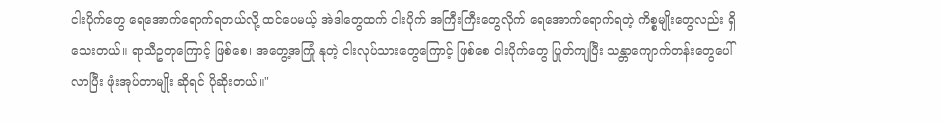ငါးပိုက်တွေ ရေအောက်ရောက်ရတယ်လို့ ထင်ပေမယ့် အဲဒါတွေထက် ငါးပိုက် အကြီးကြီးတွေလိုက် ရေအောက်ရောက်ရတဲ့ ကိစ္စမျိုးတွေလည်း ရှိသေးတယ်။ ရာသီဥတုကြောင့် ဖြစ်စေ၊ အတွေ့အကြုံ နုတဲ့ ငါးလုပ်သားတွေကြောင့် ဖြစ်စေ ငါးပိုက်တွေ ပြုတ်ကျပြီး သန္တာကျောက်တန်းတွေပေါ် လာပြီး ဖုံးအုပ်တာမျိုး ဆိုရင် ပိုဆိုးတယ်။"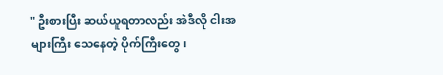" ဦးစားပြီး ဆယ်ယူရတာလည်း အဲဒီလို ငါးအများကြီး သေနေတဲ့ ပိုက်ကြီးတွေ၊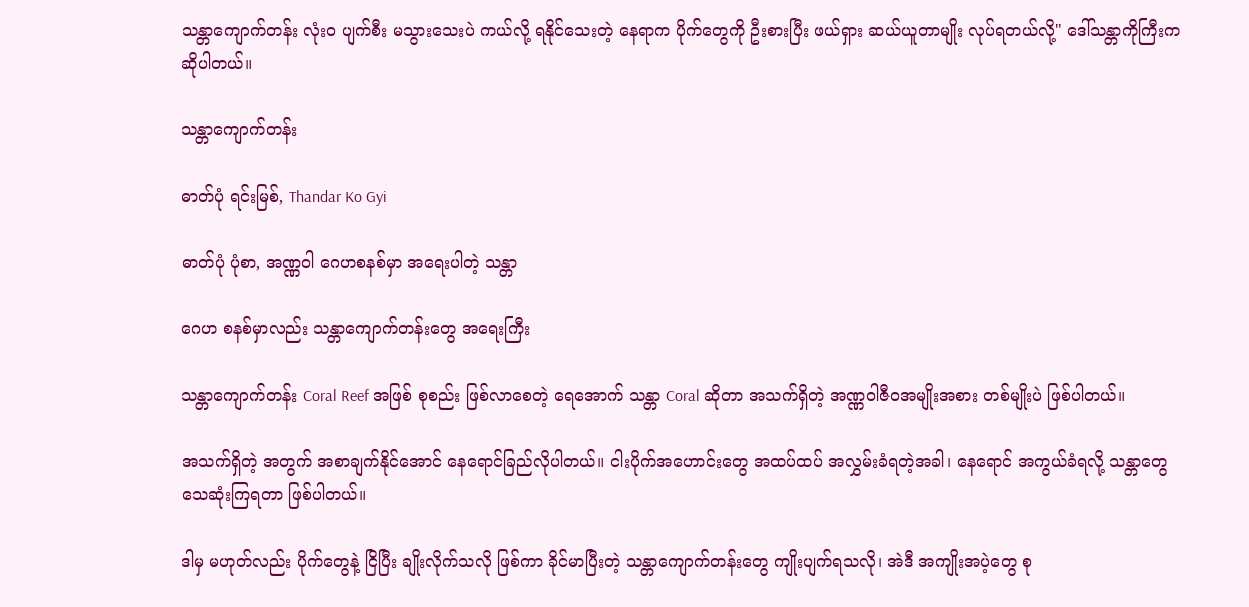သန္တာကျောက်တန်း လုံးဝ ပျက်စီး မသွားသေးပဲ ကယ်လို့ ရနိုင်သေးတဲ့ နေရာက ပိုက်တွေကို ဦးစားပြီး ဖယ်ရှား ဆယ်ယူတာမျိုး လုပ်ရတယ်လို့" ဒေါ်သန္တာကိုကြီးက ဆိုပါတယ်။

သန္တာကျောက်တန်း

ဓာတ်ပုံ ရင်းမြစ်, Thandar Ko Gyi

ဓာတ်ပုံ ပုံစာ, အဏ္ဏဝါ ဂေဟစနစ်မှာ အရေးပါတဲ့ သန္တာ

ဂေဟ စနစ်မှာလည်း သန္တာကျောက်တန်းတွေ အရေးကြီး

သန္တာကျောက်တန်း Coral Reef အဖြစ် စုစည်း ဖြစ်လာစေတဲ့ ရေအောက် သန္တာ Coral ဆိုတာ အသက်ရှိတဲ့ အဏ္ဏဝါဇီဝအမျိုးအစား တစ်မျိုးပဲ ဖြစ်ပါတယ်။

အသက်ရှိတဲ့ အတွက် အစာချက်နိုင်အောင် နေရောင်ခြည်လိုပါတယ်။ ငါးပိုက်အဟောင်းတွေ အထပ်ထပ် အလွှမ်းခံရတဲ့အခါ၊ နေရောင် အကွယ်ခံရလို့ သန္တာတွေ သေဆုံးကြရတာ ဖြစ်ပါတယ်။

ဒါမှ မဟုတ်လည်း ပိုက်တွေနဲ့ ငြိပြီး ချိုးလိုက်သလို ဖြစ်ကာ ခိုင်မာပြီးတဲ့ သန္တာကျောက်တန်းတွေ ကျိုးပျက်ရသလို၊ အဲဒီ အကျိုးအပဲ့တွေ စု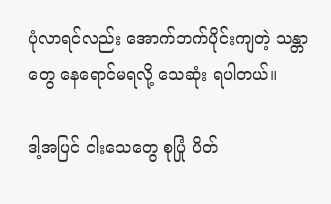ပုံလာရင်လည်း အောက်ဘက်ပိုင်းကျတဲ့ သန္တာတွေ နေရောင်မရလို့ သေဆုံး ရပါတယ်။

ဒါ့အပြင် ငါးသေတွေ စုပြုံ ပိတ်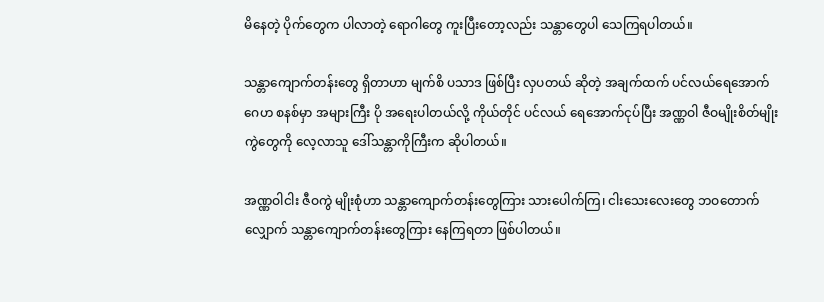မိနေတဲ့ ပိုက်တွေက ပါလာတဲ့ ရောဂါတွေ ကူးပြီးတော့လည်း သန္တာတွေပါ သေကြရပါတယ်။

သန္တာကျောက်တန်းတွေ ရှိတာဟာ မျက်စိ ပသာဒ ဖြစ်ပြီး လှပတယ် ဆိုတဲ့ အချက်ထက် ပင်လယ်ရေအောက် ဂေဟ စနစ်မှာ အများကြီး ပို အရေးပါတယ်လို့ ကိုယ်တိုင် ပင်လယ် ရေအောက်ငုပ်ပြီး အဏ္ဏဝါ ဇီဝမျိုးစိတ်မျိုးကွဲတွေကို လေ့လာသူ ဒေါ်သန္တာကိုကြီးက ဆိုပါတယ်။

အဏ္ဏဝါငါး ဇီဝကွဲ မျိုးစုံဟာ သန္တာကျောက်တန်းတွေကြား သားပေါက်ကြ၊ ငါးသေးလေးတွေ ဘဝတောက်လျှောက် သန္တာကျောက်တန်းတွေကြား နေကြရတာ ဖြစ်ပါတယ်။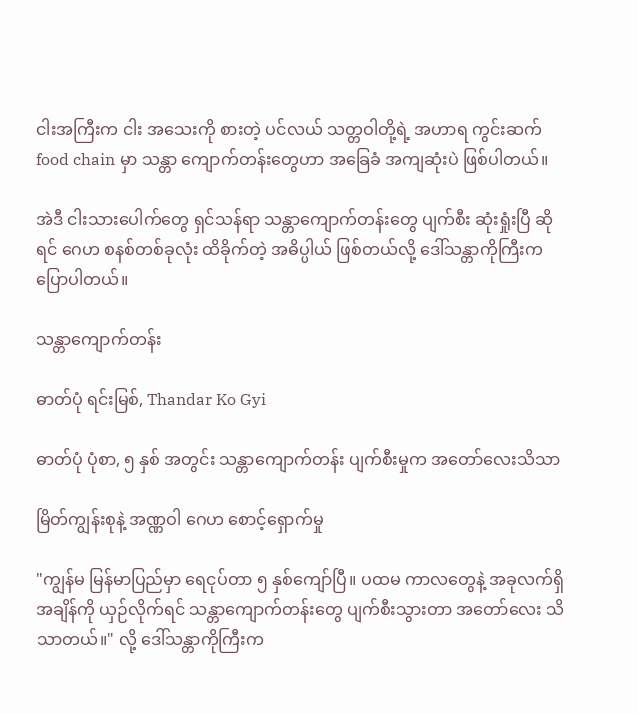ငါးအကြီးက ငါး အသေးကို စားတဲ့ ပင်လယ် သတ္တဝါတို့ရဲ့ အဟာရ ကွင်းဆက် food chain မှာ သန္တာ ကျောက်တန်းတွေဟာ အခြေခံ အကျဆုံးပဲ ဖြစ်ပါတယ်။

အဲဒီ ငါးသားပေါက်တွေ ရှင်သန်ရာ သန္တာကျောက်တန်းတွေ ပျက်စီး ဆုံးရှုံးပြီ ဆိုရင် ဂေဟ စနစ်တစ်ခုလုံး ထိခိုက်တဲ့ အဓိပ္ပါယ် ဖြစ်တယ်လို့ ဒေါ်သန္တာကိုကြီးက ပြောပါတယ်။

သန္တာကျောက်တန်း

ဓာတ်ပုံ ရင်းမြစ်, Thandar Ko Gyi

ဓာတ်ပုံ ပုံစာ, ၅ နှစ် အတွင်း သန္တာကျောက်တန်း ပျက်စီးမှုက အတော်လေးသိသာ

မြိတ်ကျွန်းစုနဲ့ အဏ္ဏဝါ ဂေဟ စောင့်ရှောက်မှု

"ကျွန်မ မြန်မာပြည်မှာ ရေငုပ်တာ ၅ နှစ်ကျော်ပြီ။ ပထမ ကာလတွေနဲ့ အခုလက်ရှိ အချိန်ကို ယှဉ်လိုက်ရင် သန္တာကျောက်တန်းတွေ ပျက်စီးသွားတာ အတော်လေး သိသာတယ်။" လို့ ဒေါ်သန္တာကိုကြီးက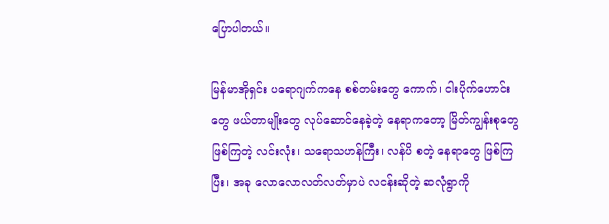ပြောပါတယ်။

မြန်မာအိုရှင်း ပရောဂျက်ကနေ စစ်တမ်းတွေ ကောက်၊ ငါးပိုက်ဟောင်းတွေ ဖယ်တာမျိုးတွေ လုပ်ဆောင်နေခဲ့တဲ့ နေရာကတော့ မြိတ်ကျွန်းစုတွေ ဖြစ်ကြတဲ့ လင်းလုံး၊ သရောသဟန်ကြီး၊ လန်ပိ စတဲ့ နေရာတွေ ဖြစ်ကြပြီး၊ အခု လောလောလတ်လတ်မှာပဲ လငန်းဆိုတဲ့ ဆလုံရွာကို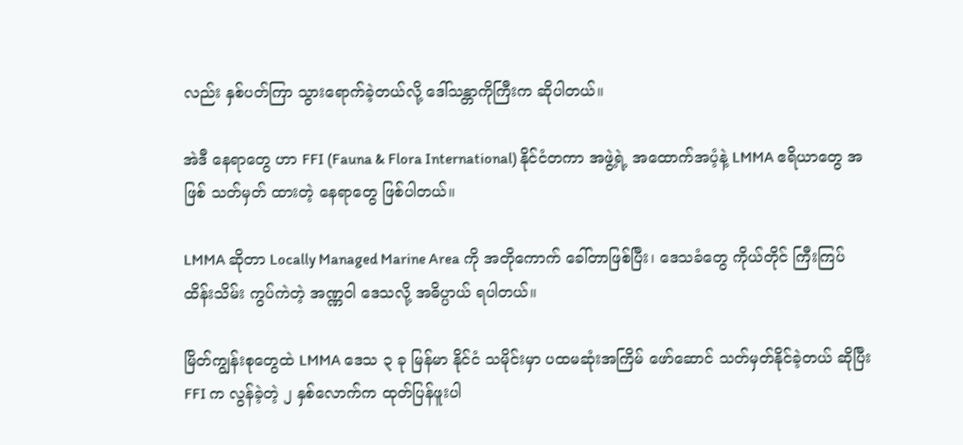လည်း နှစ်ပတ်ကြာ သွားရောက်ခဲ့တယ်လို့ ဒေါ်သန္တာကိုကြီးက ဆိုပါတယ်။

အဲဒီ နေရာတွေ ဟာ FFI (Fauna & Flora International) နိုင်ငံတကာ အဖွဲ့ရဲ့ အထောက်အပံ့နဲ့ LMMA ဧရိယာတွေ အဖြစ် သတ်မှတ် ထားတဲ့ နေရာတွေ ဖြစ်ပါတယ်။

LMMA ဆိုတာ Locally Managed Marine Area ကို အတိုကောက် ခေါ်တာဖြစ်ပြီး၊ ဒေသခံတွေ ကိုယ်တိုင် ကြီးကြပ် ထိန်းသိမ်း ကွပ်ကဲတဲ့ အဏ္ဏဝါ ဒေသလို့ အဓိပ္ပာယ် ရပါတယ်။

မြိတ်ကျွန်းစုတွေထဲ LMMA ဒေသ ၃ ခု မြန်မာ နိုင်ငံ သမိုင်းမှာ ပထမဆုံးအကြိမ် ဖော်ဆောင် သတ်မှတ်နိုင်ခဲ့တယ် ဆိုပြီး FFI က လွန်ခဲ့တဲ့ ၂ နှစ်လောက်က ထုတ်ပြန်ဖူးပါ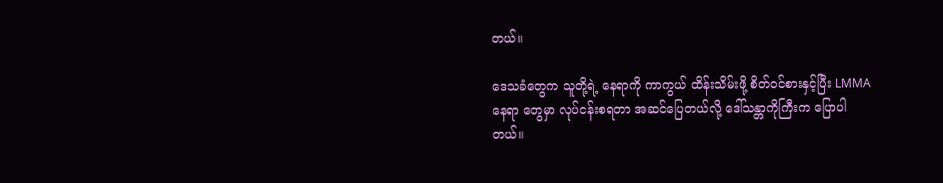တယ်။

ဒေသခံတွေက သူတို့ရဲ့ နေရာကို ကာကွယ် ထိန်းသိမ်းဖို့ စိတ်ဝင်စားနှင့်ပြီး LMMA နေရာ တွေမှာ လုပ်ငန်းစရတာ အဆင်ပြေတယ်လို့ ဒေါ်သန္တာကိုကြီးက ပြောပါတယ်။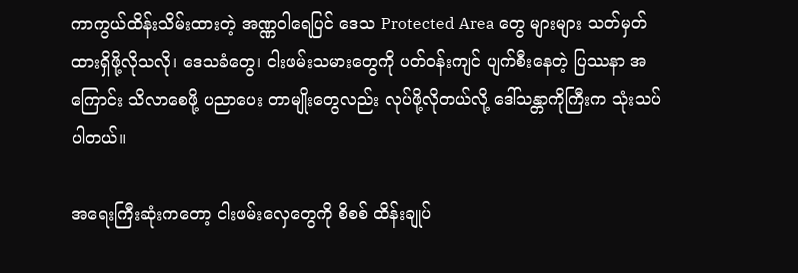ကာကွယ်ထိန်းသိမ်းထားတဲ့ အဏ္ဏဝါရေပြင် ဒေသ Protected Area တွေ များများ သတ်မှတ်ထားရှိဖို့လိုသလို၊ ဒေသခံတွေ၊ ငါးဖမ်းသမားတွေကို ပတ်ဝန်းကျင် ပျက်စီးနေတဲ့ ပြဿနာ အကြောင်း သိလာစေဖို့ ပညာပေး တာမျိုးတွေလည်း လုပ်ဖို့လိုတယ်လို့ ဒေါ်သန္တာကိုကြီးက သုံးသပ်ပါတယ်။

အရေးကြီးဆုံးကတော့ ငါးဖမ်းလှေတွေကို စိစစ် ထိန်းချုပ်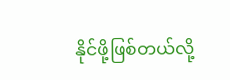နိုင်ဖို့ဖြစ်တယ်လို့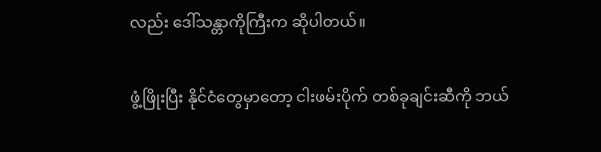လည်း ဒေါ်သန္တာကိုကြီးက ဆိုပါတယ်။

ဖွံ့ဖြိုးပြီး နိုင်ငံတွေမှာတော့ ငါးဖမ်းပိုက် တစ်ခုချင်းဆီကို ဘယ်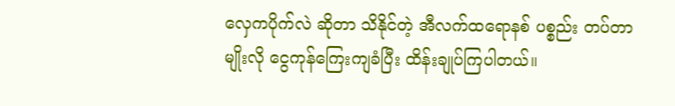လှေကပိုက်လဲ ဆိုတာ သိနိုင်တဲ့ အီလက်ထရောနစ် ပစ္စည်း တပ်တာမျိုးလို ငွေကုန်ကြေးကျခံပြီး ထိန်းချုပ်ကြပါတယ်။